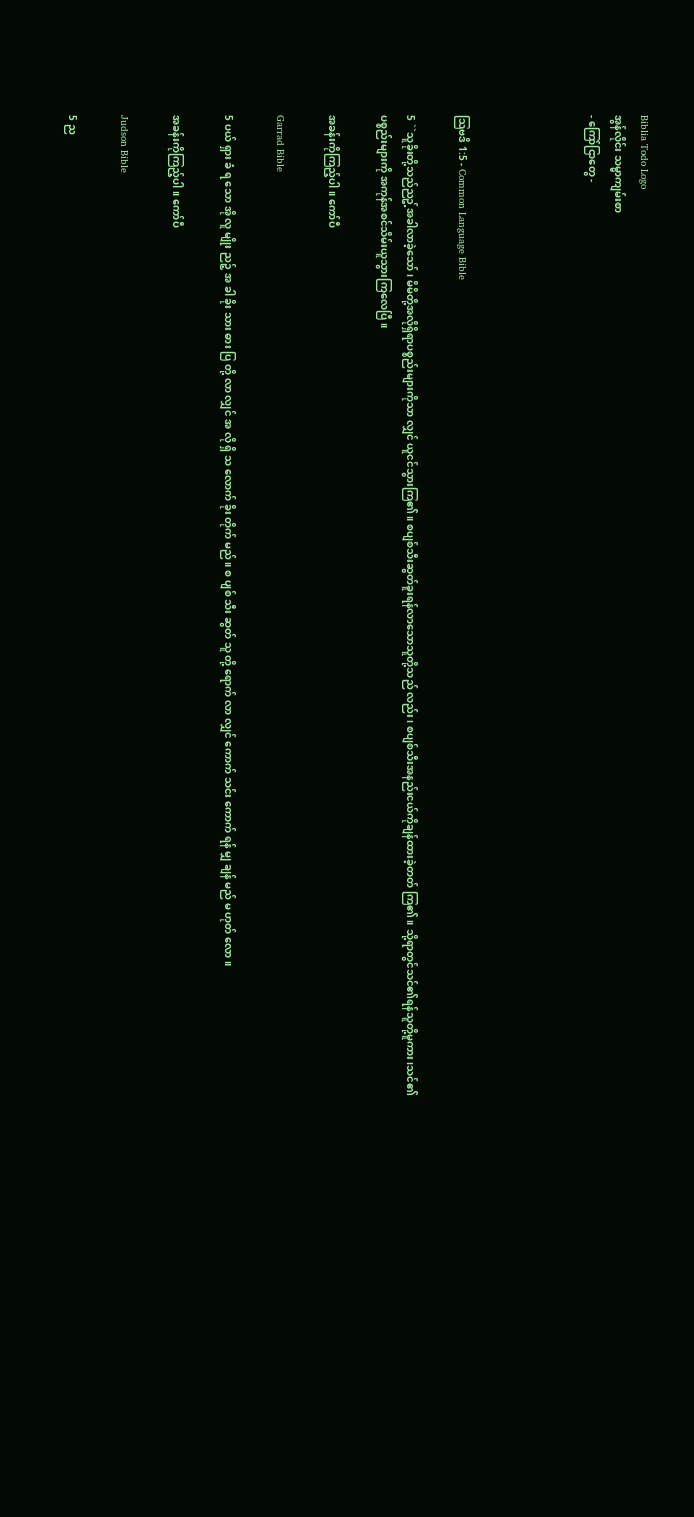Biblia Todo Logo
အွန်လိုင်း သမ္မာကျမ်းစာ
- ကြော်ငြာတွေ -




သြဗဒိ 1:5 - Common Language Bible

5 ``သူခိုးတို့သည်ညဥ့်အခါလာခဲ့သော်၊ မိမိတို့အလိုရှိရာပစ္စည်းများကိုသာ လျှင် ယူငင်သွားကြ၏။ စပျစ်သီးဆွတ်ခူးရန်လာသောသူတို့သည် လည်း၊ စပျစ်သီးအနည်းငယ်ကိုချန်ထားခဲ့တတ် ကြ၏။ သို့ရာတွင်သင်၏ရန်သူတို့မူကား၊သင်၏ ပစ္စည်းများကို အကုန်အစင်သိမ်းယူသွားကြလေပြီ။

အခန်းကိုကြည့်ပါ။ ကော်ပီ

Garrad Bible

5 ပယ် ရှား ခံ ရ သော အို လူ မျိုး ညဉ့် အ ခါ ခိုး သား ဓား ပြ တို့ လာ လျှင် အ လို ရှိ သ လောက် ခိုး တိုက် မည်။ စ ပျစ် သီး ဆွတ် သူ တို့ ရောက် လာ လျှင် ကောက် သင်း ကောက် ရန် မျှ ချန် မည် မ ဟုတ် လော။

အခန်းကိုကြည့်ပါ။ ကော်ပီ

Judson Bible

5 ည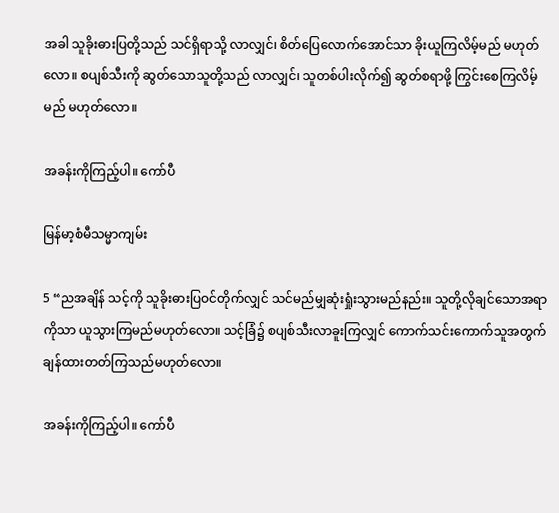အခါ သူခိုးဓားပြတို့သည် သင်ရှိရာသို့ လာလျှင်၊ စိတ်ပြေလောက်အောင်သာ ခိုးယူကြလိမ့်မည် မဟုတ်လော။ စပျစ်သီးကို ဆွတ်သောသူတို့သည် လာလျှင်၊ သူတစ်ပါးလိုက်၍ ဆွတ်စရာဖို့ ကြွင်းစေကြလိမ့်မည် မဟုတ်လော။

အခန်းကိုကြည့်ပါ။ ကော်ပီ

မြန်မာ့စံမီသမ္မာကျမ်း

5 “ညအချိန် သင့်ကို သူခိုးဓားပြဝင်တိုက်လျှင် သင်မည်မျှဆုံးရှုံးသွားမည်နည်း။ သူတို့လိုချင်သောအရာကိုသာ ယူသွားကြမည်မဟုတ်လော။ သင့်ခြံ၌ စပျစ်သီးလာခူးကြလျှင် ကောက်သင်းကောက်သူအတွက် ချန်ထားတတ်ကြသည်မဟုတ်လော။

အခန်းကိုကြည့်ပါ။ ကော်ပီ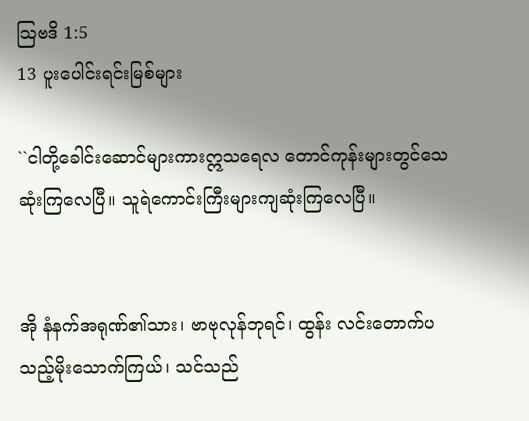သြဗဒိ 1:5
13 ပူးပေါင်းရင်းမြစ်များ

``ငါတို့ခေါင်းဆောင်များကားဣသရေလ တောင်ကုန်းများတွင်သေဆုံးကြလေပြီ။ သူရဲကောင်းကြီးများကျဆုံးကြလေပြီ။


အို နံနက်အရုဏ်၏သား၊ ဗာဗုလုန်ဘုရင်၊ ထွန်း လင်းတောက်ပသည့်မိုးသောက်ကြယ်၊ သင်သည်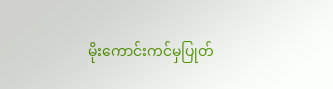မိုးကောင်းကင်မှပြုတ်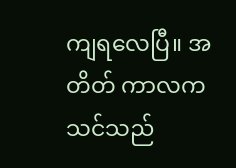ကျရလေပြီ။ အတိတ် ကာလကသင်သည်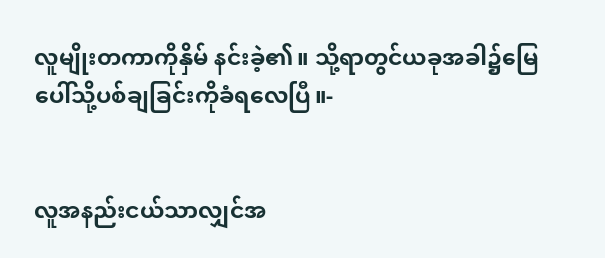လူမျိုးတကာကိုနှိမ် နင်းခဲ့၏။ သို့ရာတွင်ယခုအခါ၌မြေ ပေါ်သို့ပစ်ချခြင်းကိုခံရလေပြီ။-


လူအနည်းငယ်သာလျှင်အ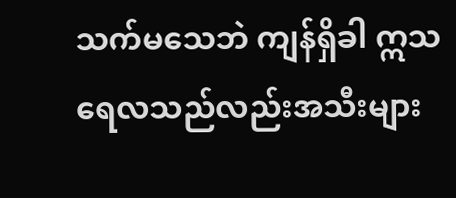သက်မသေဘဲ ကျန်ရှိခါ ဣသရေလသည်လည်းအသီးများ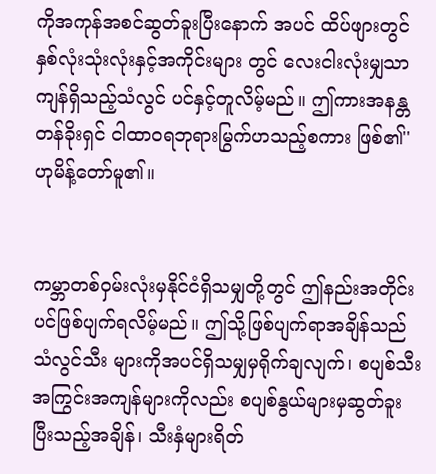ကိုအကုန်အစင်ဆွတ်ခူးပြီးနောက် အပင် ထိပ်ဖျားတွင်နှစ်လုံးသုံးလုံးနှင့်အကိုင်းများ တွင် လေးငါးလုံးမျှသာကျန်ရှိသည့်သံလွင် ပင်နှင့်တူလိမ့်မည်။ ဤကားအနန္တတန်ခိုးရှင် ငါထာဝရဘုရားမြွက်ဟသည့်စကား ဖြစ်၏'' ဟုမိန့်တော်မူ၏။


ကမ္ဘာတစ်ဝှမ်းလုံးမှနိုင်ငံရှိသမျှတို့တွင် ဤနည်းအတိုင်းပင်ဖြစ်ပျက်ရလိမ့်မည်။ ဤသို့ဖြစ်ပျက်ရာအချိန်သည်သံလွင်သီး များကိုအပင်ရှိသမျှမှရိုက်ချလျက်၊ စပျစ်သီးအကြွင်းအကျန်များကိုလည်း စပျစ်နွယ်များမှဆွတ်ခူးပြီးသည့်အချိန်၊ သီးနှံများရိတ်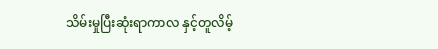သိမ်းမှုပြီးဆုံးရာကာလ နှင့်တူလိမ့်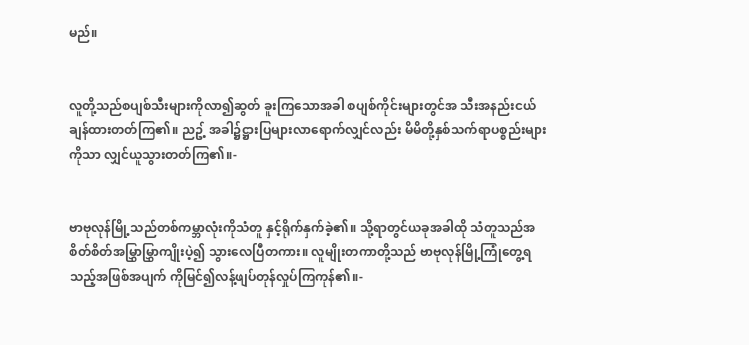မည်။


လူတို့သည်စပျစ်သီးများကိုလာ၍ဆွတ် ခူးကြသောအခါ စပျစ်ကိုင်းများတွင်အ သီးအနည်းငယ်ချန်ထားတတ်ကြ၏။ ညဥ့် အခါ၌ဋ္ဌားပြများလာရောက်လျှင်လည်း မိမိတို့နှစ်သက်ရာပစ္စည်းများကိုသာ လျှင်ယူသွားတတ်ကြ၏။-


ဗာဗုလုန်မြို့သည်တစ်ကမ္ဘာလုံးကိုသံတူ နှင့်ရိုက်နှက်ခဲ့၏။ သို့ရာတွင်ယခုအခါထို သံတူသည်အစိတ်စိတ်အမြွှာမြွှာကျိုးပဲ့၍ သွားလေပြီတကား။ လူမျိုးတကာတို့သည် ဗာဗုလုန်မြို့ကြုံတွေ့ရသည့်အဖြစ်အပျက် ကိုမြင်၍လန့်ဖျပ်တုန်လှုပ်ကြကုန်၏။-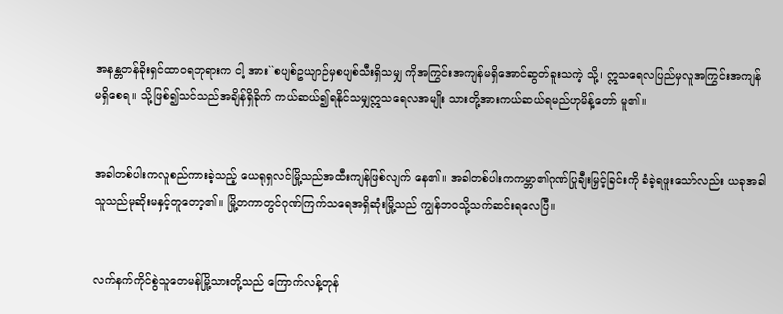အနန္တတန်ခိုးရှင်ထာဝရဘုရားက ငါ့ အား``စပျစ်ဥယျာဉ်မှစပျစ်သီးရှိသမျှ ကိုအကြွင်းအကျန်မရှိအောင်ဆွတ်ခူးသကဲ့ သို့၊ ဣသရေလပြည်မှလူအကြွင်းအကျန် မရှိစေရ။ သို့ဖြစ်၍သင်သည်အချိန်ရှိခိုက် ကယ်ဆယ်၍ရနိုင်သမျှဣသရေလအမျိုး သားတို့အားကယ်ဆယ်ရမည်ဟုမိန့်တော် မူ၏။


အခါတစ်ပါးကလူစည်ကားခဲ့သည့် ယေရုရှလင်မြို့သည်အထီးကျန်ဖြစ်လျက် နေ၏။ အခါတစ်ပါးကကမ္ဘာ၏ဂုဏ်ပြုချီးမြှင့်ခြင်းကို ခံခဲ့ရဖူးသော်လည်း ယခုအခါသူသည်မုဆိုးမနှင့်တူတော့၏။ မြို့တကာတွင်ဂုဏ်ကြက်သရေအရှိဆုံးမြို့သည် ကျွန်ဘဝသို့သက်ဆင်းရလေပြီ။


လက်နက်ကိုင်စွဲသူတေမန်မြို့သားတို့သည် ကြောက်လန့်တုန်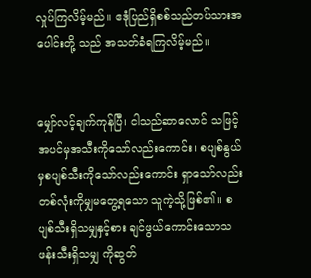လှုပ်ကြလိမ့်မည်။ ဧဒုံပြည်ရှိစစ်သည်တပ်သားအပေါင်းတို့ သည် အသတ်ခံရကြလိမ့်မည်။


မျှော်လင့်ချက်ကုန်ပြီ၊ ငါသည်ဆာလောင် သဖြင့် အပင်မှအသီးကိုသော်လည်းကောင်း၊ စပျစ်နွယ်မှစပျစ်သီးကိုသော်လည်းကောင်း ရှာသော်လည်း တစ်လုံးကိုမျှမတွေ့ရသော သူကဲ့သို့ဖြစ်၏။ စပျစ်သီးရှိသမျှနှင့်စား ချင်ဖွယ်ကောင်းသောသဖန်းသီးရှိသမျှ ကိုဆွတ်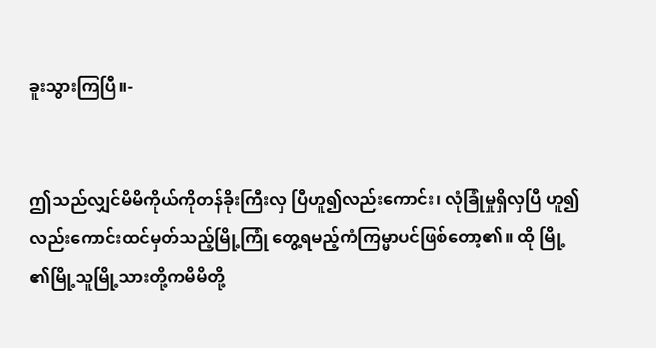ခူးသွားကြပြီ။-


ဤသည်လျှင်မိမိကိုယ်ကိုတန်ခိုးကြီးလှ ပြီဟူ၍လည်းကောင်း၊ လုံခြုံမှုရှိလှပြီ ဟူ၍လည်းကောင်းထင်မှတ်သည့်မြို့ကြုံ တွေ့ရမည့်ကံကြမ္မာပင်ဖြစ်တော့၏။ ထို မြို့၏မြို့သူမြို့သားတို့ကမိမိတို့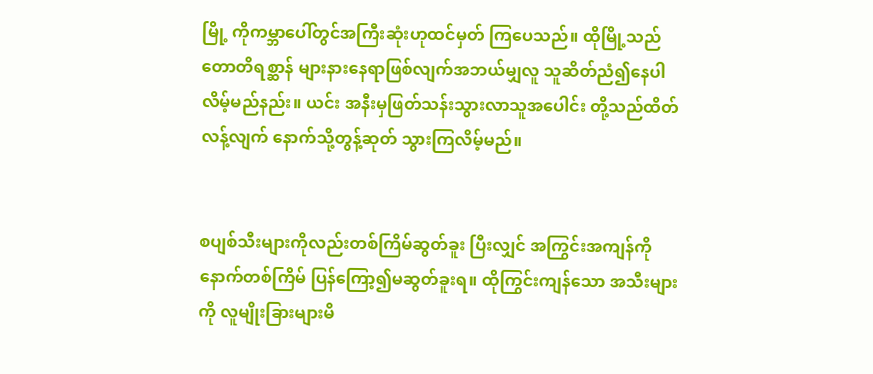မြို့ ကိုကမ္ဘာပေါ်တွင်အကြီးဆုံးဟုထင်မှတ် ကြပေသည်။ ထိုမြို့သည်တောတိရစ္ဆာန် များနားနေရာဖြစ်လျက်အဘယ်မျှလူ သူဆိတ်ညံ၍နေပါလိမ့်မည်နည်း။ ယင်း အနီးမှဖြတ်သန်းသွားလာသူအပေါင်း တို့သည်ထိတ်လန့်လျက် နောက်သို့တွန့်ဆုတ် သွားကြလိမ့်မည်။


စပျစ်သီးများကိုလည်းတစ်ကြိမ်ဆွတ်ခူး ပြီးလျှင် အကြွင်းအကျန်ကိုနောက်တစ်ကြိမ် ပြန်ကြော့၍မဆွတ်ခူးရ။ ထိုကြွင်းကျန်သော အသီးများကို လူမျိုးခြားများမိ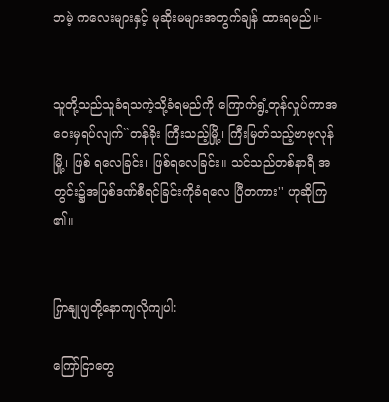ဘမဲ့ ကလေးများနှင့် မုဆိုးမများအတွက်ချန် ထားရမည်။-


သူတို့သည်သူခံရသကဲ့သို့ခံရမည်ကို ကြောက်ရွံ့တုန်လှုပ်ကာအဝေးမှရပ်လျက်``တန်ခိုး ကြီးသည့်မြို့၊ ကြီးမြတ်သည့်ဗာဗုလုန်မြို့၊ ဖြစ် ရလေခြင်း၊ ဖြစ်ရလေခြင်း။ သင်သည်တစ်နာရီ အတွင်း၌အပြစ်ဒဏ်စီရင်ခြင်းကိုခံရလေ ပြီတကား'' ဟုဆိုကြ၏။


ကြှနျုပျတို့နောကျလိုကျပါ:

ကြော်ငြာတွေ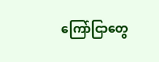ကြော်ငြာတွေ